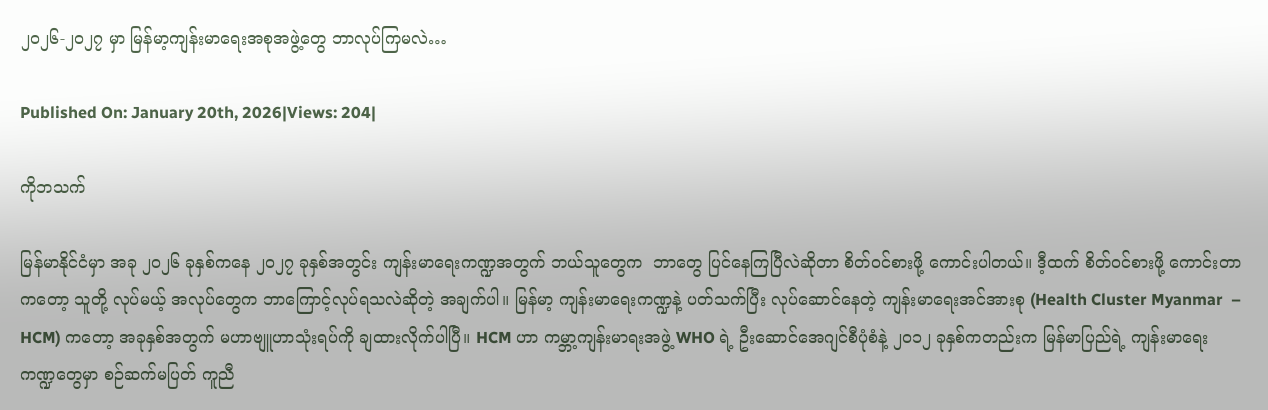၂၀၂၆-၂၀၂၇ မှာ မြန်မာ့ကျန်းမာရေးအစုအဖွဲ့တွေ ဘာလုပ်ကြမလဲ…

Published On: January 20th, 2026|Views: 204|

ကိုဘသက်

မြန်မာနိုင်ငံမှာ အခု ၂၀၂၆ ခုနှစ်ကနေ ၂၀၂၇ ခုနှစ်အတွင်း ကျန်းမာရေးကဏ္ဍအတွက် ဘယ်သူတွေက  ဘာတွေ ပြင်နေကြပြီလဲဆိုတာ စိတ်ဝင်စားဖို့ ကောင်းပါတယ်။ ဒီ့ထက် စိတ်ဝင်စားဖို့ ကောင်းတာကတော့ သူတို့ လုပ်မယ့် အလုပ်တွေက ဘာကြောင့်လုပ်ရသလဲဆိုတဲ့ အချက်ပါ။ မြန်မာ့ ကျန်းမာရေးကဏ္ဍနဲ့ ပတ်သက်ပြီး လုပ်ဆောင်နေတဲ့ ကျန်းမာရေးအင်အားစု (Health Cluster Myanmar  – HCM) ကတော့ အခုနှစ်အတွက် မဟာဗျူဟာသုံးရပ်ကို ချထားလိုက်ပါပြီ။ HCM ဟာ ကမ္ဘာ့ကျန်းမာရးအဖွဲ့ WHO ရဲ့ ဦးဆောင်အေဂျင်စီပုံစံနဲ့ ၂၀၁၂ ခုနှစ်ကတည်းက မြန်မာပြည်ရဲ့ ကျန်းမာရေးကဏ္ဍတွေမှာ စဉ်ဆက်မပြတ် ကူညီ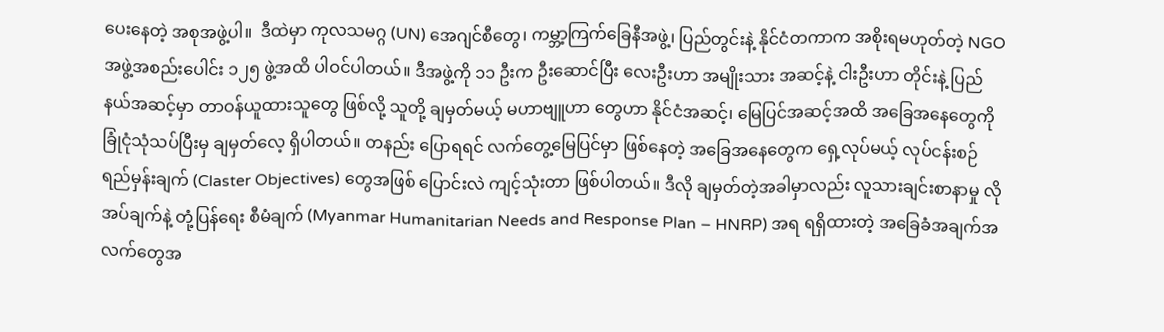ပေးနေတဲ့ အစုအဖွဲ့ပါ။  ဒီထဲမှာ ကုလသမဂ္ဂ (UN) အေဂျင်စီတွေ၊ ကမ္ဘာ့ကြက်ခြေနီအဖွဲ့၊ ပြည်တွင်းနဲ့ နိုင်ငံတကာက အစိုးရမဟုတ်တဲ့ NGO အဖွဲ့အစည်းပေါင်း ၁၂၅ ဖွဲ့အထိ ပါဝင်ပါတယ်။ ဒီအဖွဲ့ကို ၁၁ ဦးက ဦးဆောင်ပြီး လေးဦးဟာ အမျိုးသား အဆင့်နဲ့ ငါးဦးဟာ တိုင်းနဲ့ ပြည်နယ်အဆင့်မှာ တာဝန်ယူထားသူတွေ ဖြစ်လို့ သူတို့ ချမှတ်မယ့် မဟာဗျူဟာ တွေဟာ နိုင်ငံအဆင့်၊ မြေပြင်အဆင့်အထိ အခြေအနေတွေကို ခြုံငုံသုံသပ်ပြီးမှ ချမှတ်လေ့ ရှိပါတယ်။ တနည်း ပြောရရင် လက်တွေ့မြေပြင်မှာ ဖြစ်နေတဲ့ အခြေအနေတွေက ရှေ့လုပ်မယ့် လုပ်ငန်းစဉ် ရည်မှန်းချက် (Claster Objectives) တွေအဖြစ် ပြောင်းလဲ ကျင့်သုံးတာ ဖြစ်ပါတယ်။ ဒီလို ချမှတ်တဲ့အခါမှာလည်း လူသားချင်းစာနာမှု လိုအပ်ချက်နဲ့ တုံ့ပြန်ရေး စီမံချက် (Myanmar Humanitarian Needs and Response Plan – HNRP) အရ ရရှိထားတဲ့ အခြေခံအချက်အလက်တွေအ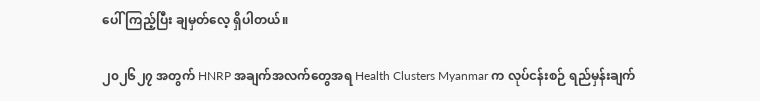ပေါ် ကြည့်ပြီး ချမှတ်လေ့ ရှိပါတယ်။

၂၀၂၆၂၇ အတွက် HNRP အချက်အလက်တွေအရ Health Clusters Myanmar က လုပ်ငန်းစဉ် ရည်မှန်းချက်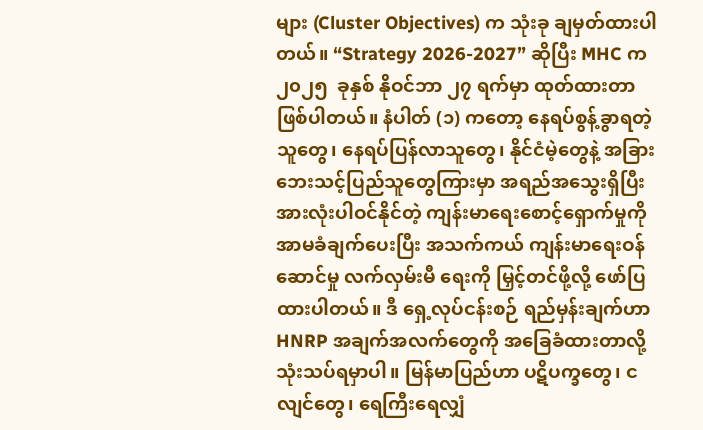များ (Cluster Objectives) က သုံးခု ချမှတ်ထားပါတယ်။ “Strategy 2026-2027” ဆိုပြီး MHC က ၂၀၂၅  ခုနှစ် နိုဝင်ဘာ ၂၇ ရက်မှာ ထုတ်ထားတာ ဖြစ်ပါတယ်။ နံပါတ် (၁) ကတော့ နေရပ်စွန့်ခွာရတဲ့သူတွေ၊ နေရပ်ပြန်လာသူတွေ၊ နိုင်ငံမဲ့တွေနဲ့ အခြား ဘေးသင့်ပြည်သူတွေကြားမှာ အရည်အသွေးရှိပြီး အားလုံးပါဝင်နိုင်တဲ့ ကျန်းမာရေးစောင့်ရှောက်မှုကို အာမခံချက်ပေးပြီး အသက်ကယ် ကျန်းမာရေးဝန်ဆောင်မှု လက်လှမ်းမီ ရေးကို မြှင့်တင်ဖို့လို့ ဖော်ပြထားပါတယ်။ ဒီ ရှေ့လုပ်ငန်းစဉ် ရည်မှန်းချက်ဟာ HNRP အချက်အလက်တွေကို အခြေခံထားတာလို့ သုံးသပ်ရမှာပါ။ မြန်မာပြည်ဟာ ပဋိပက္ခတွေ၊ ငလျင်တွေ၊ ရေကြီးရေလျှံ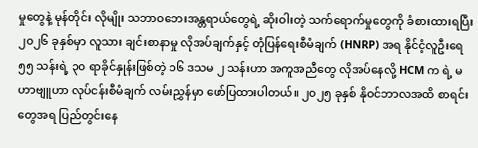မှုတွေနဲ့ မုန်တိုင်း လိုမျိုး သဘာဝဘေးအန္တရာယ်တွေရဲ့ ဆိုးဝါးတဲ့ သက်ရောက်မှုတွေကို ခံစားထားရပြီး ၂၀၂၆ ခုနှစ်မှာ လူသား ချင်းစာနာမှု လိုအပ်ချက်နှင့် တုံပြန်ရေးစီမံချက် (HNRP) အရ နိုင်ငံ့လူဦးရေ ၅၅ သန်းရဲ့ ၃၀ ရာခိုင်နှုန်းဖြစ်တဲ့ ၁၆ ဒသမ ၂ သန်းဟာ အကူအညီတွေ လိုအပ်နေလို့ HCM က ရဲ့ မဟာဗျူဟာ လုပ်ငန်းစီမံချက် လမ်းညွှန်မှာ ဖော်ပြထားပါတယ်။ ၂၀၂၅ ခုနှစ် နိုဝင်ဘာလအထိ စာရင်းတွေအရ ပြည်တွင်းနေ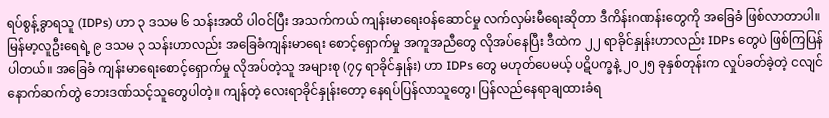ရပ်စွန့်ခွာရသူ (IDPs) ဟာ ၃ ဒသမ ၆ သန်းအထိ ပါဝင်ပြီး အသက်ကယ် ကျန်းမာရေးဝန်ဆောင်မှု လက်လှမ်းမီရေးဆိုတာ ဒီကိန်းဂဏန်းတွေကို အခြေခံ ဖြစ်လာတာပါ။ မြန်မာ့လူဦးရေရဲ့ ၉ ဒသမ ၃ သန်းဟာလည်း အခြေခံကျန်းမာရေး စောင့်ရှောက်မှု အကူအညီတွေ လိုအပ်နေပြီး ဒီထဲက ၂၂ ရာခိုင်နှုန်းဟာလည်း IDPs တွေပဲ ဖြစ်ကြပြန်ပါတယ်။ အခြေခံ ကျန်းမာရေးစောင့်ရှောက်မှု လိုအပ်တဲ့သူ အများစု (၇၄ ရာခိုင်နှုန်း) ဟာ IDPs တွေ မဟုတ်ပေမယ့် ပဋိပက္ခနဲ့ ၂၀၂၅ ခုနှစ်တုန်းက လှုပ်ခတ်ခဲ့တဲ့ ငလျင်နောက်ဆက်တွဲ ဘေးဒဏ်သင့်သူတွေပါတဲ့။ ကျန်တဲ့ လေးရာခိုင်နှုန်းတော့ နေရပ်ပြန်လာသူတွေ၊ ပြန်လည်နေရာချထားခံရ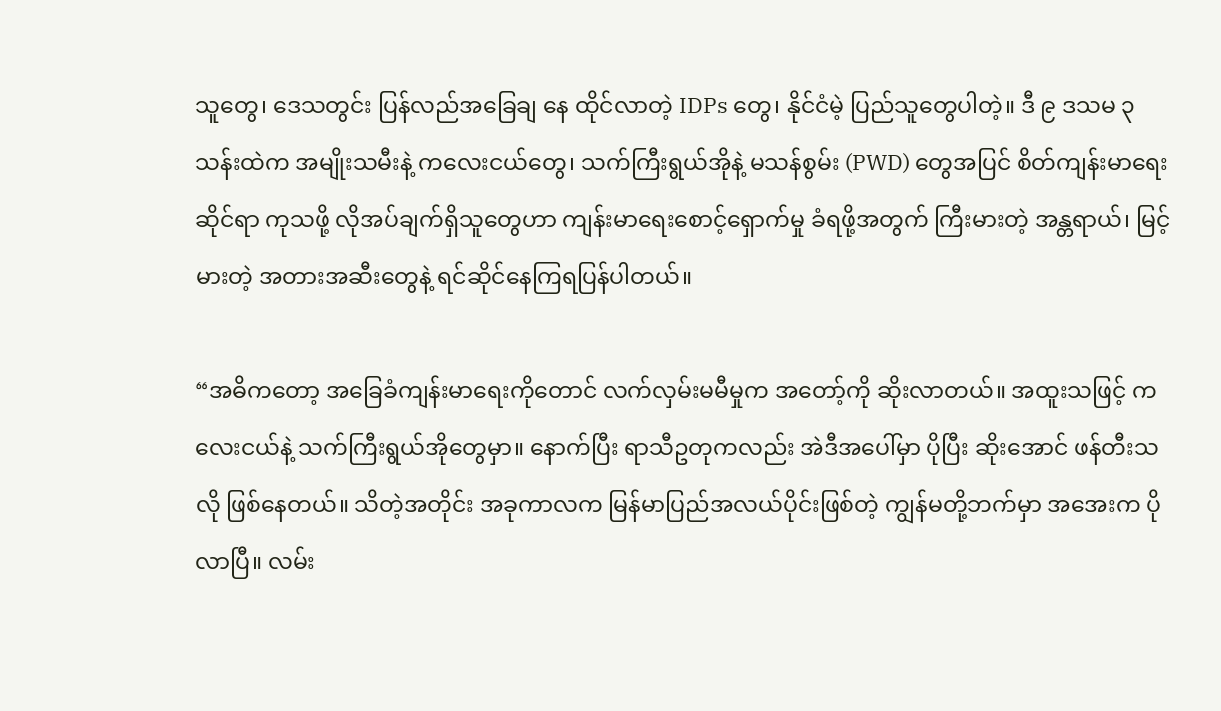သူတွေ၊ ဒေသတွင်း ပြန်လည်အခြေချ နေ ထိုင်လာတဲ့ IDPs တွေ၊ နိုင်ငံမဲ့ ပြည်သူတွေပါတဲ့။ ဒီ ၉ ဒသမ ၃ သန်းထဲက အမျိုးသမီးနဲ့ ကလေးငယ်တွေ၊ သက်ကြီးရွယ်အိုနဲ့ မသန်စွမ်း (PWD) တွေအပြင် စိတ်ကျန်းမာရေးဆိုင်ရာ ကုသဖို့ လိုအပ်ချက်ရှိသူတွေဟာ ကျန်းမာရေးစောင့်ရှောက်မှု ခံရဖို့အတွက် ကြီးမားတဲ့ အန္တရာယ်၊ မြင့်မားတဲ့ အတားအဆီးတွေနဲ့ ရင်ဆိုင်နေကြရပြန်ပါတယ်။

“အဓိကတော့ အခြေခံကျန်းမာရေးကိုတောင် လက်လှမ်းမမီမှုက အတော့်ကို ဆိုးလာတယ်။ အထူးသဖြင့် ကလေးငယ်နဲ့ သက်ကြီးရွယ်အိုတွေမှာ။ နောက်ပြီး ရာသီဥတုကလည်း အဲဒီအပေါ်မှာ ပိုပြီး ဆိုးအောင် ဖန်တီးသလို ဖြစ်နေတယ်။ သိတဲ့အတိုင်း အခုကာလက မြန်မာပြည်အလယ်ပိုင်းဖြစ်တဲ့ ကျွန်မတို့ဘက်မှာ အအေးက ပိုလာပြီ။ လမ်း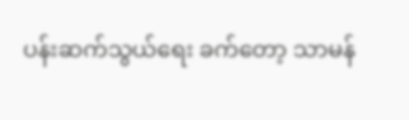ပန်းဆက်သွယ်ရေး ခက်တော့ သာမန်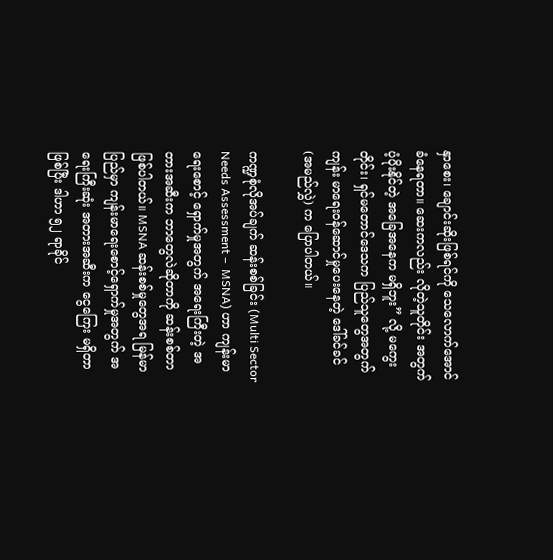နှာစေး၊ ချောင်းဆိုးဖြစ်ရင်ကို သေလောက်အောင် ခံနေရတာ။ ဆေးကလည်း လိုတဲ့သူတိုင်း အတွက် ပံ့ပိုးနိုင်တဲ့ အခြေအနေက မရှိဘူး” လို့ မကွေးတိုင်း၊ ရှင်မတောင်ဒေသက ပြည်သူတွေအတွက် ကျန်း မာရေးဝန်ဆောင်မှုပေးနေတဲ့ ဒေါ်ခင်ခင် (အမည်လွှဲ) က ပြောပါတယ်။

ကဏ္ဍစုံလိုအပ်ချက် ဆန်းစစ်ခြင်း (Multi Sector Needs Assessment –  MSNA) ဟာ ကျန်းမာရေးစောင့် ရှောက်မှုအတွက် အရေးကြီးတဲ့ အတားအဆီးက ဘာတွေလဲဆိုတာကို ဆန်းစစ်တာ ဖြစ်ပါတယ်။ MSNA ဆန်းစစ်မှုတွေအရ မြန်မာပြည်မှာ ကျန်းမာရေးစောင့်ရှောက်မှုအတွက် အရေးကြီးဆုံး အတားအဆီးက ငွေကြေး မရှိတာ ဖြစ်ပြီး ဒါဟာ ၅၂ ရာခိုင်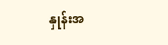နှုန်းအ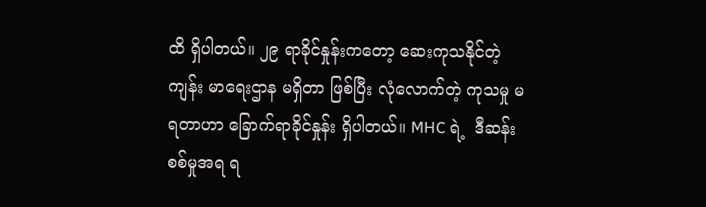ထိ ရှိပါတယ်။ ၂၉ ရာခိုင်နှုန်းကတော့ ဆေးကုသနိုင်တဲ့ ကျန်း မာရေးဌာန မရှိတာ ဖြစ်ပြီး လုံလောက်တဲ့ ကုသမှု မရတာဟာ ခြောက်ရာခိုင်နှုန်း ရှိပါတယ်။ MHC ရဲ့  ဒီဆန်း စစ်မှုအရ ရ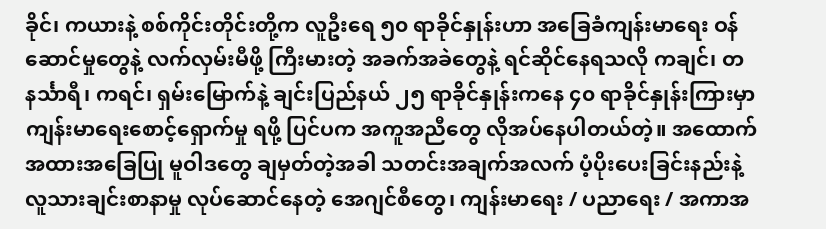ခိုင်၊ ကယားနဲ့ စစ်ကိုင်းတိုင်းတို့က လူဦးရေ ၅၀ ရာခိုင်နှုန်းဟာ အခြေခံကျန်းမာရေး ဝန်ဆောင်မှုတွေနဲ့ လက်လှမ်းမီဖို့ ကြီးမားတဲ့ အခက်အခဲတွေနဲ့ ရင်ဆိုင်နေရသလို ကချင်၊ တနင်္သာရီ၊ ကရင်၊ ရှမ်းမြောက်နဲ့ ချင်းပြည်နယ် ၂၅ ရာခိုင်နှုန်းကနေ ၄၀ ရာခိုင်နှုန်းကြားမှာ ကျန်းမာရေးစောင့်ရှောက်မှု ရဖို့ ပြင်ပက အကူအညီတွေ လိုအပ်နေပါတယ်တဲ့။ အထောက်အထားအခြေပြု မူဝါဒတွေ ချမှတ်တဲ့အခါ သတင်းအချက်အလက် ပံ့ပိုးပေးခြင်းနည်းနဲ့ လူသားချင်းစာနာမှု လုပ်ဆောင်နေတဲ့ အေဂျင်စီတွေ၊ ကျန်းမာရေး / ပညာရေး / အကာအ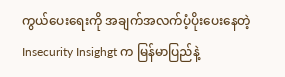ကွယ်ပေးရေးကို အချက်အလက်ပံ့ပိုးပေးနေတဲ့ Insecurity Insighgt က မြန်မာပြည်နဲ့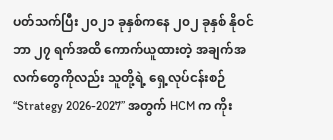ပတ်သက်ပြီး ၂၀၂၁ ခုနှစ်ကနေ ၂၀၂ ခုနှစ် နိုဝင်ဘာ ၂၇ ရက်အထိ ကောက်ယူထားတဲ့ အချက်အလက်တွေကိုလည်း သူတို့ရဲ့ ရှေ့လုပ်ငန်းစဉ် “Strategy 2026-2027” အတွက် HCM က ကိုး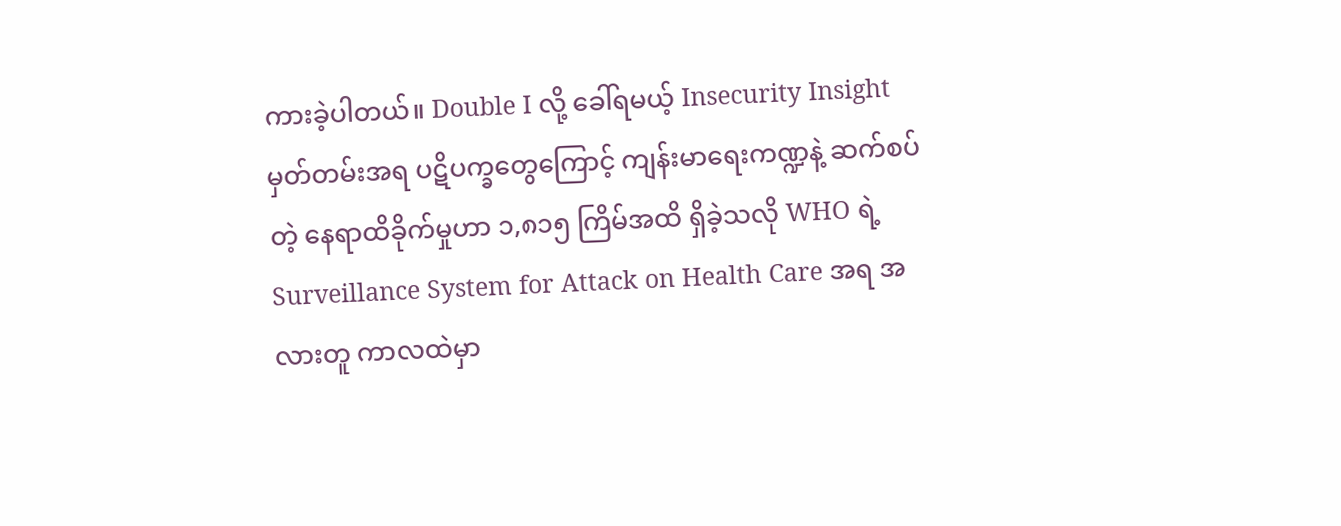ကားခဲ့ပါတယ်။ Double I လို့ ခေါ်ရမယ့် Insecurity Insight မှတ်တမ်းအရ ပဋိပက္ခတွေကြောင့် ကျန်းမာရေးကဏ္ဍနဲ့ ဆက်စပ်တဲ့ နေရာထိခိုက်မှုဟာ ၁,၈၁၅ ကြိမ်အထိ ရှိခဲ့သလို WHO ရဲ့ Surveillance System for Attack on Health Care အရ အလားတူ ကာလထဲမှာ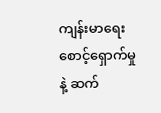ကျန်းမာရေးစောင့်ရှောက်မှုနဲ့ ဆက်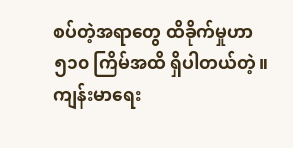စပ်တဲ့အရာတွေ ထိခိုက်မှုဟာ ၅၁၀ ကြိမ်အထိ ရှိပါတယ်တဲ့။  ကျန်းမာရေး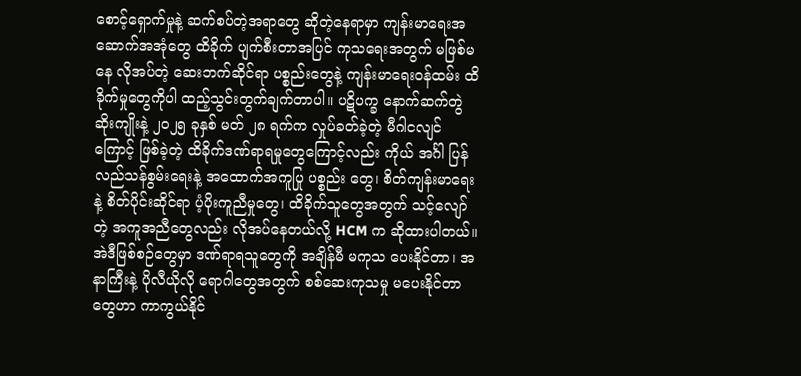စောင့်ရှောက်မှုနဲ့ ဆက်စပ်တဲ့အရာတွေ ဆိုတဲ့နေရာမှာ ကျန်းမာရေးအဆောက်အအုံတွေ ထိခိုက် ပျက်စီးတာအပြင် ကုသရေးအတွက် မဖြစ်မနေ လိုအပ်တဲ့ ဆေးဘက်ဆိုင်ရာ ပစ္စည်းတွေနဲ့ ကျန်းမာရေးဝန်ထမ်း ထိခိုက်မှုတွေကိုပါ ထည့်သွင်းတွက်ချက်တာပါ။ ပဋိပက္ခ နောက်ဆက်တွဲဆိုးကျိုးနဲ့ ၂၀၂၅ ခုနှစ် မတ် ၂၈ ရက်က လှုပ်ခတ်ခဲ့တဲ့ မီဂါငလျင်ကြောင့် ဖြစ်ခဲ့တဲ့ ထိခိုက်ဒဏ်ရာရမှုတွေကြောင့်လည်း ကိုယ် အင်္ဂါ ပြန်လည်သန်စွမ်းရေးနဲ့ အထောက်အကူပြု ပစ္စည်း တွေ၊ စိတ်ကျန်းမာရေးနဲ့ စိတ်ပိုင်းဆိုင်ရာ ပံ့ပိုးကူညီမှုတွေ၊ ထိခိုက်သူတွေအတွက် သင့်လျော်တဲ့ အကူအညီတွေလည်း လိုအပ်နေတယ်လို့ HCM က ဆိုထားပါတယ်။ အဲဒီဖြစ်စဉ်တွေမှာ ဒဏ်ရာရသူတွေကို အချိန်မီ မကုသ ပေးနိုင်တာ၊ အနာကြီးနဲ့ ပိုလီယိုလို ရောဂါတွေအတွက် စစ်ဆေးကုသမှု မပေးနိုင်တာတွေဟာ ကာကွယ်နိုင်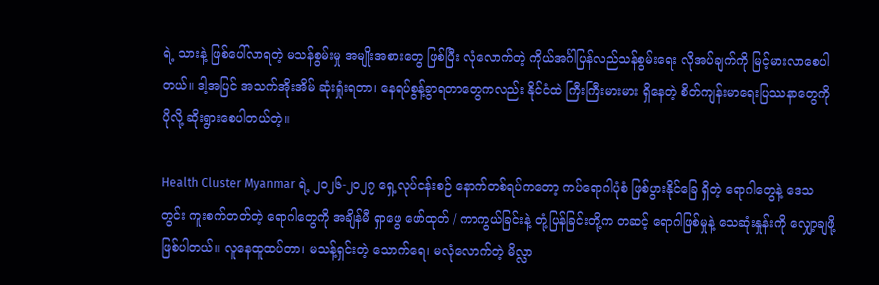ရဲ့ သားနဲ့ ဖြစ်ပေါ်လာရတဲ့ မသန်စွမ်းမှု အမျိုးအစားတွေ ဖြစ်ပြီး လုံလောက်တဲ့ ကိုယ်အင်္ဂါပြန်လည်သန်စွမ်းရေး လိုအပ်ချက်ကို မြင့်မားလာစေပါတယ်။ ဒါ့အပြင် အသက်အိုးအိမ် ဆုံးရှုံးရတာ၊ နေရပ်စွန့်ခွာရတာတွေကလည်း နိုင်ငံထဲ ကြီးကြီးမားမား ရှိနေတဲ့ စိတ်ကျန်းမာရေးပြဿနာတွေကို ပိုလို့ ဆိုးရွားစေပါတယ်တဲ့။

Health Cluster Myanmar ရဲ့ ၂၀၂၆-၂၀၂၇ ရှေ့လုပ်ငန်းစဉ် နောက်တစ်ရပ်ကတော့ ကပ်ရောဂါပုံစံ ဖြစ်ပွားနိုင်ခြေ ရှိတဲ့ ရောဂါတွေနဲ့ ဒေသတွင်း ကူးစက်တတ်တဲ့ ရောဂါတွေကို အချိန်မီ ရှာဖွေ ဖော်ထုတ် / ကာကွယ်ခြင်းနဲ့ တုံ့ပြန်ခြင်းတို့က တဆင့် ရောဂါဖြစ်မှုနဲ့ သေဆုံးနှုန်းကို လျှော့ချဖို့ ဖြစ်ပါတယ်။ လူနေထူထပ်တာ၊ မသန့်ရှင်းတဲ့ သောက်ရေ၊ မလုံလောက်တဲ့ မိလ္လာ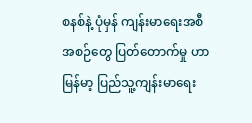စနစ်နဲ့ ပုံမှန် ကျန်းမာရေးအစီအစဉ်တွေ ပြတ်တောက်မှု ဟာ မြန်မာ့ ပြည်သူ့ကျန်းမာရေး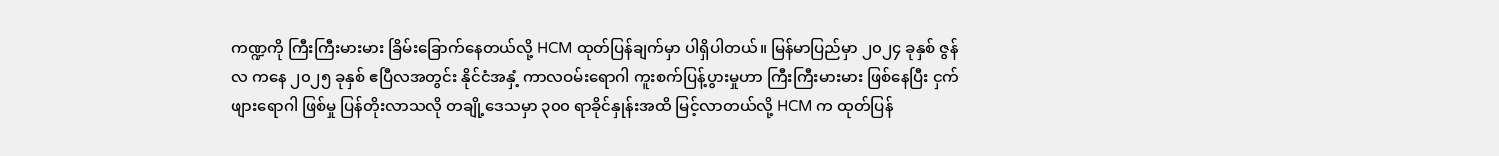ကဏ္ဍကို ကြီးကြီးမားမား ခြိမ်းခြောက်နေတယ်လို့ HCM ထုတ်ပြန်ချက်မှာ ပါရှိပါတယ်။ မြန်မာပြည်မှာ ၂၀၂၄ ခုနှစ် ဇွန်လ ကနေ ၂၀၂၅ ခုနှစ် ဧပြီလအတွင်း နိုင်ငံအနှံ့ ကာလဝမ်းရောဂါ ကူးစက်ပြန့်ပွားမှုဟာ ကြီးကြီးမားမား ဖြစ်နေပြီး ငှက်ဖျားရောဂါ ဖြစ်မှု ပြန်တိုးလာသလို တချို့ဒေသမှာ ၃၀၀ ရာခိုင်နှုန်းအထိ မြင့်လာတယ်လို့ HCM က ထုတ်ပြန်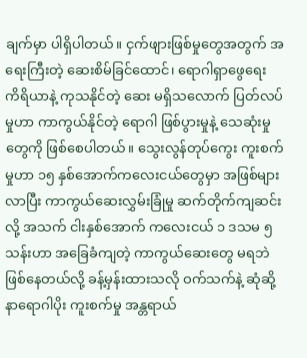ချက်မှာ ပါရှိပါတယ်။ ငှက်ဖျားဖြစ်မှုတွေအတွက် အရေးကြီးတဲ့ ဆေးစိမ်ခြင်ထောင်၊ ရောဂါရှာဖွေရေး ကိရိယာနဲ့ ကုသနိုင်တဲ့ ဆေး မရှိသလောက် ပြတ်လပ်မှုဟာ ကာကွယ်နိုင်တဲ့ ရောဂါ ဖြစ်ပွားမှုနဲ့ သေဆုံးမှုတွေကို ဖြစ်စေပါတယ်။ သွေးလွန်တုပ်ကွေး ကူးစက်မှုဟာ ၁၅ နှစ်အောက်ကလေးငယ်တွေမှာ အဖြစ်များလာပြီး ကာကွယ်ဆေးလွှမ်းခြုံမှု ဆက်တိုက်ကျဆင်းလို့ အသက် ငါးနှစ်အောက် ကလေးငယ် ၁ ဒသမ ၅ သန်းဟာ အခြေခံကျတဲ့ ကာကွယ်ဆေးတွေ မရဘဲ ဖြစ်နေတယ်လို့ ခန့်မှန်းထားသလို ဝက်သက်နဲ့ ဆုံဆို့နာရောဂါပိုး ကူးစက်မှု အန္တရာယ်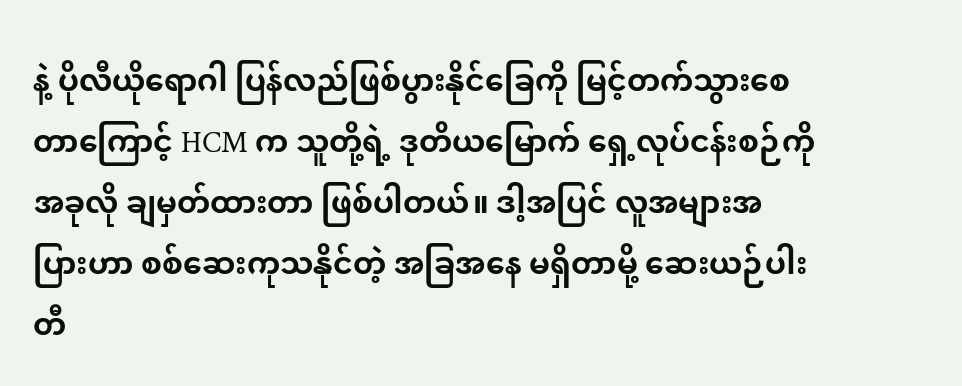နဲ့ ပိုလီယိုရောဂါ ပြန်လည်ဖြစ်ပွားနိုင်ခြေကို မြင့်တက်သွားစေတာကြောင့် HCM က သူတို့ရဲ့ ဒုတိယမြောက် ရှေ့လုပ်ငန်းစဉ်ကို အခုလို ချမှတ်ထားတာ ဖြစ်ပါတယ်။ ဒါ့အပြင် လူအများအပြားဟာ စစ်ဆေးကုသနိုင်တဲ့ အခြအနေ မရှိတာမို့ ဆေးယဉ်ပါးတီ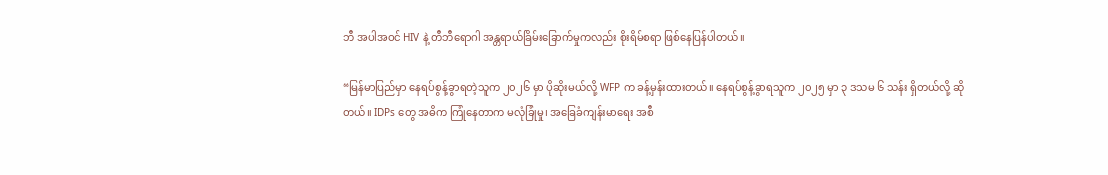ဘီ အပါအဝင် HIV နဲ့ တီဘီရောဂါ အန္တရာယ်ခြိမ်းခြောက်မှုကလည်း စိုးရိမ်စရာ ဖြစ်နေပြန်ပါတယ်။

“မြန်မာပြည်မှာ နေရပ်စွန့်ခွာရတဲ့သူက ၂၀၂၆ မှာ ပိုဆိုးမယ်လို့ WFP က ခန့်မှန်းထားတယ်။ နေရပ်စွန့်ခွာရသူက ၂၀၂၅ မှာ ၃ ဒသမ ၆ သန်း ရှိတယ်လို့ ဆိုတယ်။ IDPs တွေ အဓိက ကြုံနေတာက မလုံခြုံမှု၊ အခြေခံကျန်းမာရေး အစီ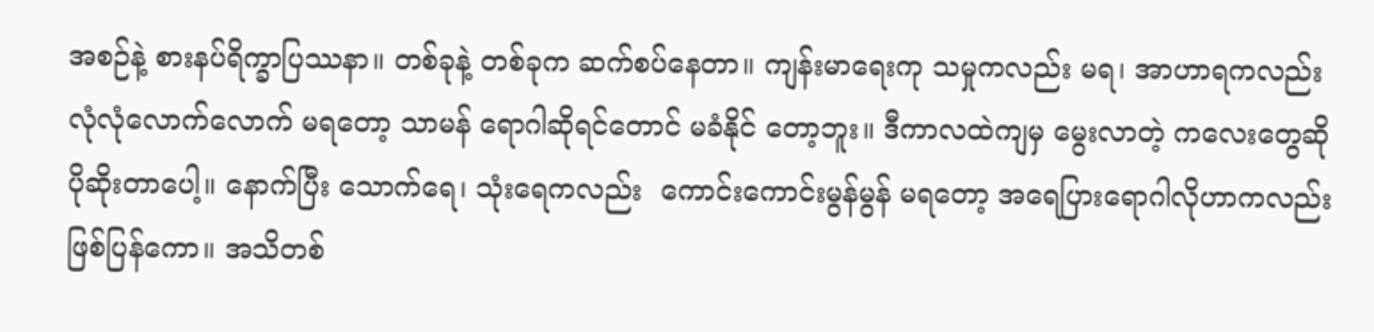အစဉ်နဲ့ စားနပ်ရိက္ခာပြဿနာ။ တစ်ခုနဲ့ တစ်ခုက ဆက်စပ်နေတာ။ ကျန်းမာရေးကု သမှုကလည်း မရ၊ အာဟာရကလည်း လုံလုံလောက်လောက် မရတော့ သာမန် ရောဂါဆိုရင်တောင် မခံနိုင် တော့ဘူး။ ဒီကာလထဲကျမှ မွေးလာတဲ့ ကလေးတွေဆို ပိုဆိုးတာပေါ့။ နောက်ပြီး သောက်ရေ၊ သုံးရေကလည်း  ကောင်းကောင်းမွန်မွန် မရတော့ အရေပြားရောဂါလိုဟာကလည်း ဖြစ်ပြန်ကော။ အသိတစ်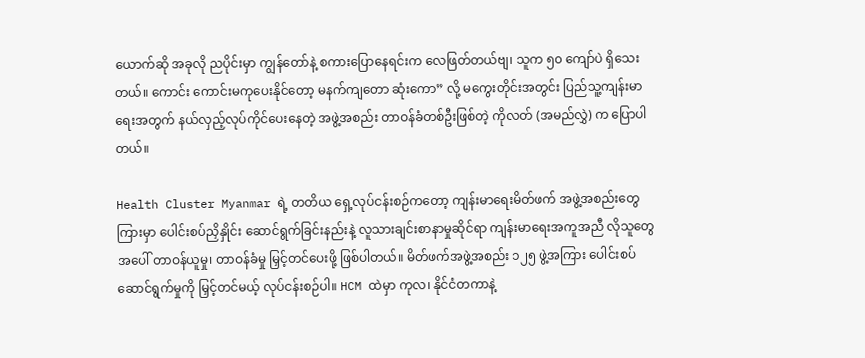ယောက်ဆို အခုလို ညပိုင်းမှာ ကျွန်တော်နဲ့ စကားပြောနေရင်းက လေဖြတ်တယ်ဗျ၊ သူက ၅၀ ကျော်ပဲ ရှိသေးတယ်။ ကောင်း ကောင်းမကုပေးနိုင်တော့ မနက်ကျတော ဆုံးကော” လို့ မကွေးတိုင်းအတွင်း ပြည်သူ့ကျန်းမာရေးအတွက် နယ်လှည့်လုပ်ကိုင်ပေးနေတဲ့ အဖွဲ့အစည်း တာဝန်ခံတစ်ဦးဖြစ်တဲ့ ကိုလတ် (အမည်လွှဲ) က ပြောပါတယ်။

Health Cluster Myanmar ရဲ့ တတိယ ရှေ့လုပ်ငန်းစဉ်ကတော့ ကျန်းမာရေးမိတ်ဖက် အဖွဲ့အစည်းတွေကြားမှာ ပေါင်းစပ်ညှိနှိုင်း ဆောင်ရွက်ခြင်းနည်းနဲ့ လူသားချင်းစာနာမှုဆိုင်ရာ ကျန်းမာရေးအကူအညီ လိုသူတွေအပေါ် တာဝန်ယူမှု၊ တာဝန်ခံမှု မြှင့်တင်ပေးဖို့ ဖြစ်ပါတယ်။ မိတ်ဖက်အဖွဲ့အစည်း ၁၂၅ ဖွဲ့အကြား ပေါင်းစပ်ဆောင်ရွက်မှုကို မြှင့်တင်မယ့် လုပ်ငန်းစဉ်ပါ။ HCM ထဲမှာ ကုလ၊ နိုင်ငံတကာနဲ့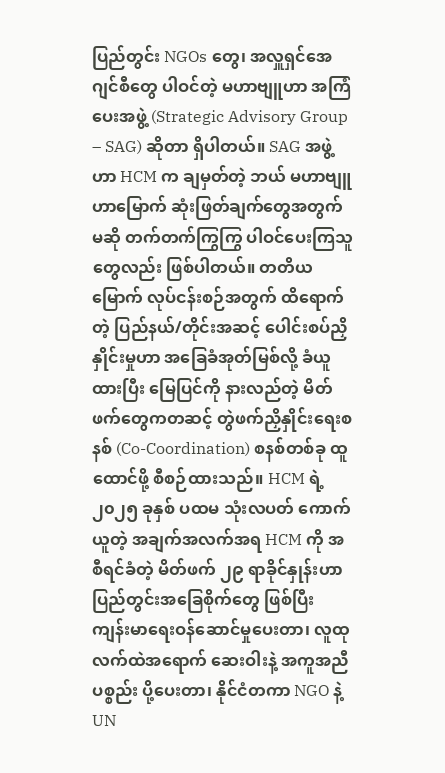ပြည်တွင်း NGOs တွေ၊ အလှူရှင်အေဂျင်စီတွေ ပါဝင်တဲ့ မဟာဗျူဟာ အကြံပေးအဖွဲ့ (Strategic Advisory Group – SAG) ဆိုတာ ရှိပါတယ်။ SAG အဖွဲ့ဟာ HCM က ချမှတ်တဲ့ ဘယ် မဟာဗျူဟာမြောက် ဆုံးဖြတ်ချက်တွေအတွက်မဆို တက်တက်ကြွကြွ ပါဝင်ပေးကြသူတွေလည်း ဖြစ်ပါတယ်။ တတိယမြောက် လုပ်ငန်းစဉ်အတွက် ထိရောက် တဲ့ ပြည်နယ်/တိုင်းအဆင့် ပေါင်းစပ်ညှိနှိုင်းမှုဟာ အခြေခံအုတ်မြစ်လို့ ခံယူထားပြီး မြေပြင်ကို နားလည်တဲ့ မိတ်ဖက်တွေကတဆင့် တွဲဖက်ညှိနှိုင်းရေးစနစ် (Co-Coordination) စနစ်တစ်ခု ထူထောင်ဖို့ စီစဉ်ထားသည်။ HCM ရဲ့ ၂၀၂၅ ခုနှစ် ပထမ သုံးလပတ် ကောက်ယူတဲ့ အချက်အလက်အရ HCM ကို အစီရင်ခံတဲ့ မိတ်ဖက် ၂၉ ရာခိုင်နှုန်းဟာ ပြည်တွင်းအခြေစိုက်တွေ ဖြစ်ပြီး ကျန်းမာရေးဝန်ဆောင်မှုပေးတာ၊ လူထုလက်ထဲအရောက် ဆေးဝါးနဲ့ အကူအညီပစ္စည်း ပို့ပေးတာ၊ နိုင်ငံတကာ NGO နဲ့ UN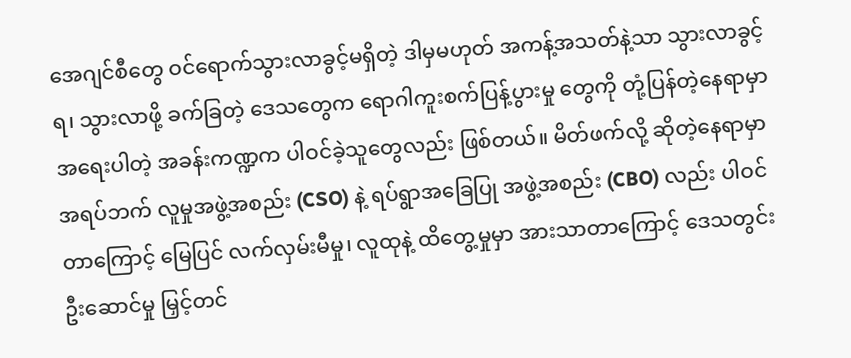အေဂျင်စီတွေ ဝင်ရောက်သွားလာခွင့်မရှိတဲ့ ဒါမှမဟုတ် အကန့်အသတ်နဲ့သာ သွားလာခွင့်ရ၊ သွားလာဖို့ ခက်ခြတဲ့ ဒေသတွေက ရောဂါကူးစက်ပြန့်ပွားမှု တွေကို တုံ့ပြန်တဲ့နေရာမှာ အရေးပါတဲ့ အခန်းကဏ္ဍက ပါဝင်ခဲ့သူတွေလည်း ဖြစ်တယ်။ မိတ်ဖက်လို့ ဆိုတဲ့နေရာမှာ အရပ်ဘက် လူမှုအဖွဲ့အစည်း (CSO) နဲ့ ရပ်ရွာအခြေပြု အဖွဲ့အစည်း (CBO) လည်း ပါဝင်တာကြောင့် မြေပြင် လက်လှမ်းမီမှု၊ လူထုနဲ့ ထိတွေ့မှုမှာ အားသာတာကြောင့် ဒေသတွင်း ဦးဆောင်မှု မြှင့်တင်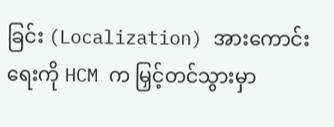ခြင်း (Localization) အားကောင်းရေးကို HCM က မြှင့်တင်သွားမှာ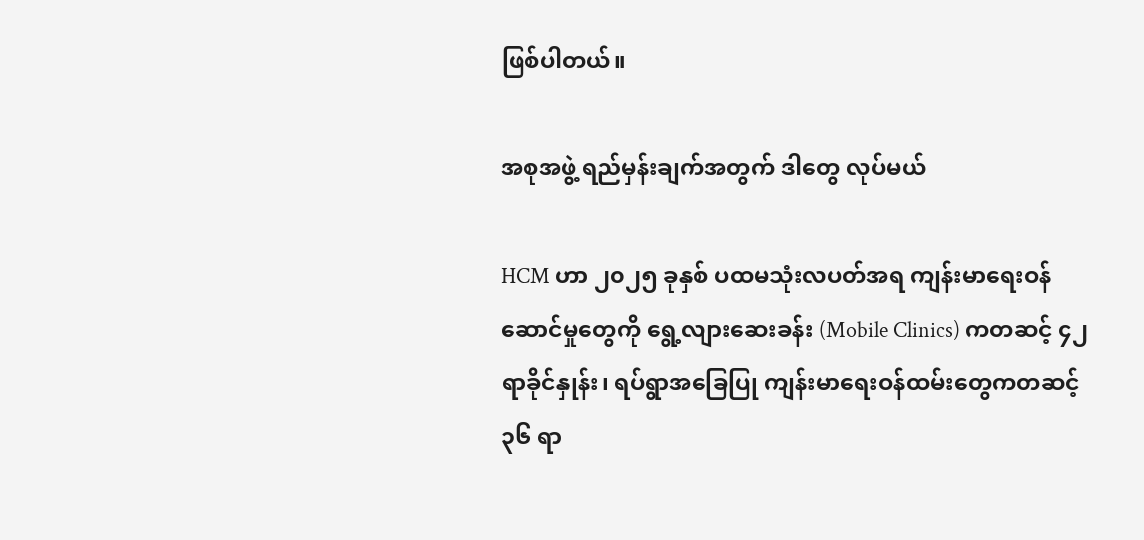ဖြစ်ပါတယ်။

အစုအဖွဲ့ ရည်မှန်းချက်အတွက် ဒါတွေ လုပ်မယ်

HCM ဟာ ၂၀၂၅ ခုနှစ် ပထမသုံးလပတ်အရ ကျန်းမာရေးဝန်ဆောင်မှုတွေကို ရွေ့လျားဆေးခန်း (Mobile Clinics) ကတဆင့် ၄၂ ရာခိုင်နှုန်း၊ ရပ်ရွာအခြေပြု ကျန်းမာရေးဝန်ထမ်းတွေကတဆင့် ၃၆ ရာ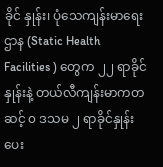ခိုင် နှုန်း၊ ပုံသေကျန်းမာရေးဌာန (Static Health Facilities ) တွေက ၂၂ ရာခိုင်နှုန်းနဲ့ တယ်လီကျန်းမာကတဆင့် ၀ ဒသမ ၂ ရာခိုင်နှုန်း ပေး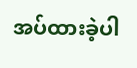အပ်ထားခဲ့ပါ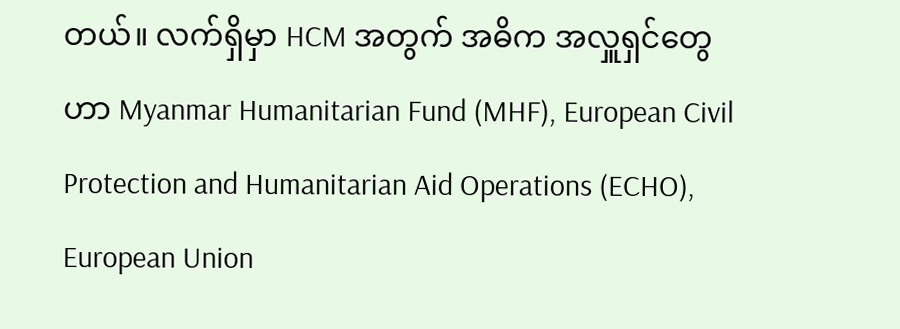တယ်။ လက်ရှိမှာ HCM အတွက် အဓိက အလှူရှင်တွေဟာ Myanmar Humanitarian Fund (MHF), European Civil Protection and Humanitarian Aid Operations (ECHO), European Union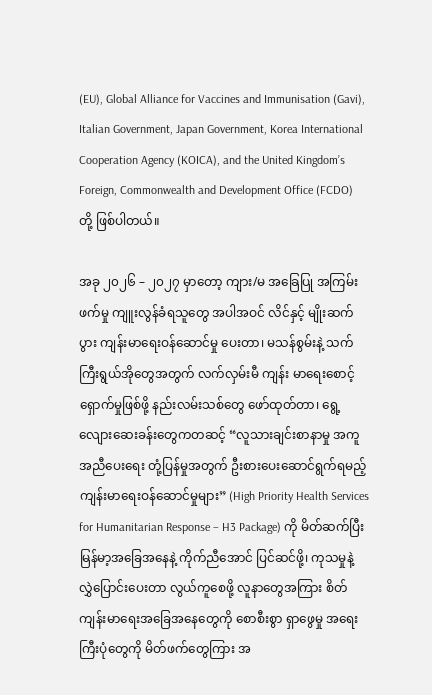(EU), Global Alliance for Vaccines and Immunisation (Gavi), Italian Government, Japan Government, Korea International Cooperation Agency (KOICA), and the United Kingdom’s Foreign, Commonwealth and Development Office (FCDO) တို့ ဖြစ်ပါတယ်။

အခု ၂၀၂၆ – ၂၀၂၇ မှာတော့ ကျား/မ အခြေပြု အကြမ်းဖက်မှု ကျူးလွန်ခံရသူတွေ အပါအဝင် လိင်နှင့် မျိုးဆက်ပွား ကျန်းမာရေးဝန်ဆောင်မှု ပေးတာ၊ မသန်စွမ်းနဲ့ သက်ကြီးရွယ်အိုတွေအတွက် လက်လှမ်းမီ ကျန်း မာရေးစောင့်ရှောက်မှုဖြစ်ဖို့ နည်းလမ်းသစ်တွေ ဖော်ထုတ်တာ၊ ရွေ့လျေားဆေးခန်းတွေကတဆင့် “လူသားချင်းစာနာမှု အကူအညီပေးရေး တုံ့ပြန်မှုအတွက် ဦးစားပေးဆောင်ရွက်ရမည့် ကျန်းမာရေးဝန်ဆောင်မှုများ” (High Priority Health Services for Humanitarian Response – H3 Package) ကို မိတ်ဆက်ပြီး မြန်မာ့အခြေအနေနဲ့ ကိုက်ညီအောင် ပြင်ဆင်ဖို့၊ ကုသမှုနဲ့ လွှဲပြောင်းပေးတာ လွယ်ကူစေဖို့ လူနာတွေအကြား စိတ်ကျန်းမာရေးအခြေအနေတွေကို စောစီးစွာ ရှာဖွေမှု အရေးကြီးပုံတွေကို မိတ်ဖက်တွေကြား အ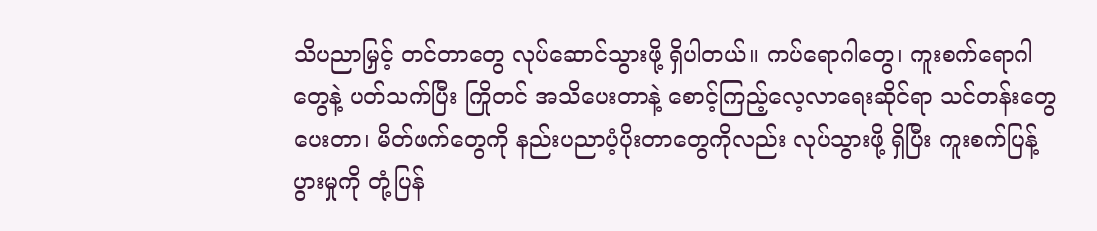သိပညာမြှင့် တင်တာတွေ လုပ်ဆောင်သွားဖို့ ရှိပါတယ်။ ကပ်ရောဂါတွေ၊ ကူးစက်ရောဂါတွေနဲ့ ပတ်သက်ပြီး ကြိုတင် အသိပေးတာနဲ့ စောင့်ကြည့်လေ့လာရေးဆိုင်ရာ သင်တန်းတွေ ပေးတာ၊ မိတ်ဖက်တွေကို နည်းပညာပံ့ပိုးတာတွေကိုလည်း လုပ်သွားဖို့ ရှိပြီး ကူးစက်ပြန့်ပွားမှုကို တုံ့ပြန်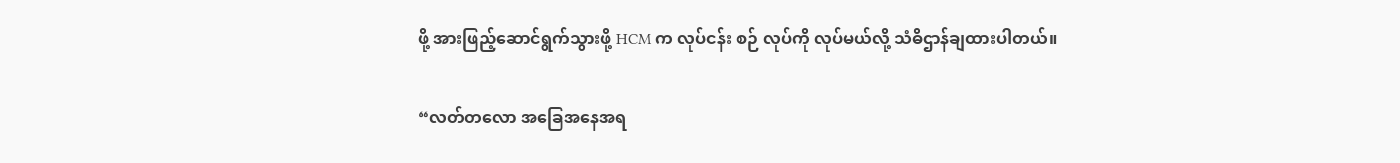ဖို့ အားဖြည့်ဆောင်ရွက်သွားဖို့ HCM က လုပ်ငန်း စဉ် လုပ်ကို လုပ်မယ်လို့ သံဓိဌာန်ချထားပါတယ်။

“လတ်တလော အခြေအနေအရ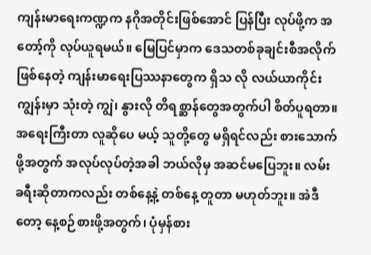ကျန်းမာရေးကဏ္ဍက နဂိုအတိုင်းဖြစ်အောင် ပြန်ပြီး လုပ်ဖို့က အတော့်ကို လုပ်ယူရမယ်။ မြေပြင်မှာက ဒေသတစ်ခုချင်းစီအလိုက် ဖြစ်နေတဲ့ ကျန်းမာရေးပြဿနာတွေက ရှိသ လို လယ်ယာကိုင်းကျွန်းမှာ သုံးတဲ့ ကျွဲ၊ နွားလို တိရစ္ဆာန်တွေအတွက်ပါ စိတ်ပူရတာ။ အရေးကြီးတာ လူဆိုပေ မယ့် သူတို့တွေ မရှိရင်လည်း စားသောက်ဖို့အတွက် အလုပ်လုပ်တဲ့အခါ ဘယ်လိုမှ အဆင်မပြေဘူး။ လမ်း ခရီးဆိုတာကလည်း တစ်နေ့နဲ့ တစ်နေ့ တူတာ မဟုတ်ဘူး။ အဲဒီတော့ နေ့စဉ်စားဖို့အတွက်၊ ပုံမှန်စား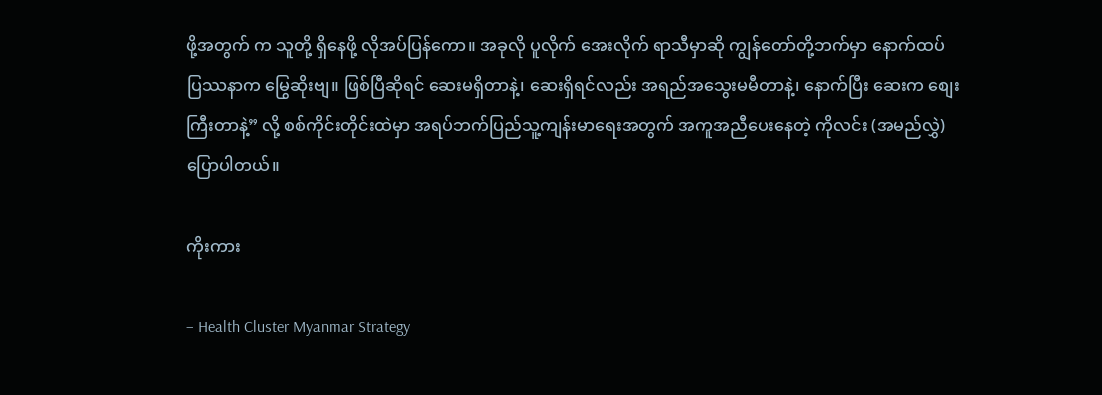ဖို့အတွက် က သူတို့ ရှိနေဖို့ လိုအပ်ပြန်ကော။ အခုလို ပူလိုက် အေးလိုက် ရာသီမှာဆို ကျွန်တော်တို့ဘက်မှာ နောက်ထပ် ပြဿနာက မြွေဆိုးဗျ။ ဖြစ်ပြီဆိုရင် ဆေးမရှိတာနဲ့၊ ဆေးရှိရင်လည်း အရည်အသွေးမမီတာနဲ့၊ နောက်ပြီး ဆေးက စျေးကြီးတာနဲ့” လို့ စစ်ကိုင်းတိုင်းထဲမှာ အရပ်ဘက်ပြည်သူ့ကျန်းမာရေးအတွက် အကူအညီပေးနေတဲ့ ကိုလင်း (အမည်လွှဲ) ပြောပါတယ်။

ကိုးကား

– Health Cluster Myanmar Strategy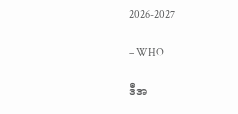2026-2027

– WHO

ဒီအ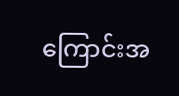ကြောင်းအ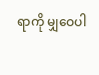ရာကို မျှဝေပါ